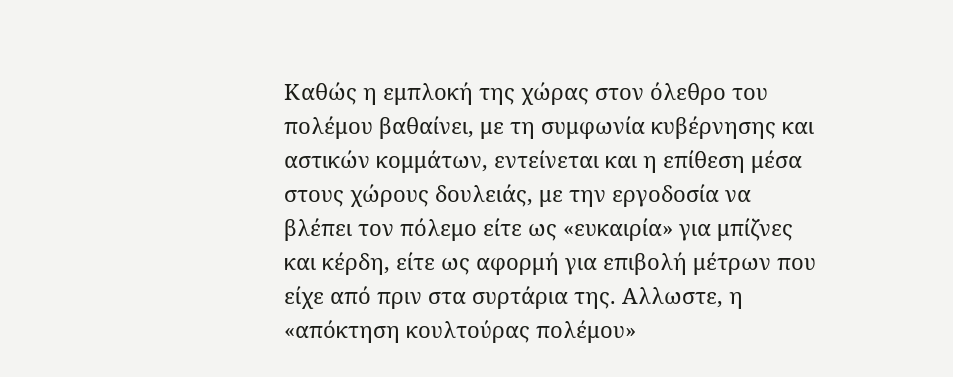Καθώς η εμπλοκή της χώρας στον όλεθρο του πολέμου βαθαίνει, με τη συμφωνία κυβέρνησης και αστικών κομμάτων, εντείνεται και η επίθεση μέσα στους χώρους δουλειάς, με την εργοδοσία να βλέπει τον πόλεμο είτε ως «ευκαιρία» για μπίζνες και κέρδη, είτε ως αφορμή για επιβολή μέτρων που είχε από πριν στα συρτάρια της. Αλλωστε, η «απόκτηση κουλτούρας πολέμου»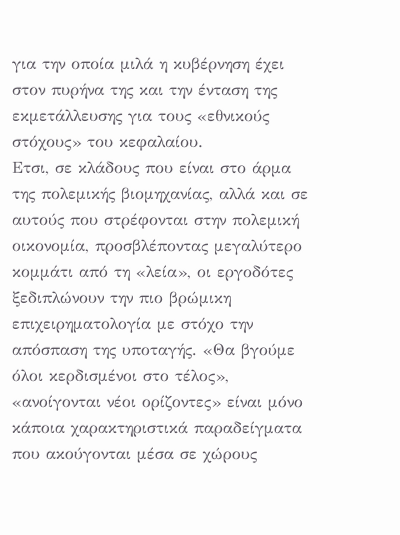για την οποία μιλά η κυβέρνηση έχει στον πυρήνα της και την ένταση της εκμετάλλευσης για τους «εθνικούς στόχους» του κεφαλαίου.
Ετσι, σε κλάδους που είναι στο άρμα της πολεμικής βιομηχανίας, αλλά και σε αυτούς που στρέφονται στην πολεμική οικονομία, προσβλέποντας μεγαλύτερο κομμάτι από τη «λεία», οι εργοδότες ξεδιπλώνουν την πιο βρώμικη επιχειρηματολογία με στόχο την απόσπαση της υποταγής. «Θα βγούμε όλοι κερδισμένοι στο τέλος», «ανοίγονται νέοι ορίζοντες» είναι μόνο κάποια χαρακτηριστικά παραδείγματα που ακούγονται μέσα σε χώρους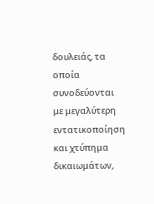δουλειάς, τα οποία συνοδεύονται με μεγαλύτερη εντατικοποίηση και χτύπημα δικαιωμάτων,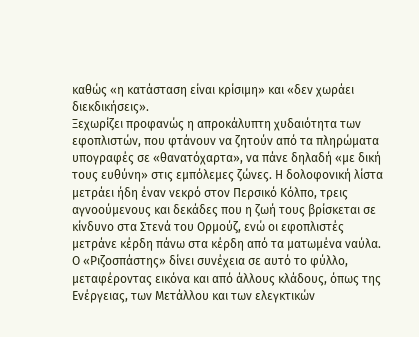καθώς «η κατάσταση είναι κρίσιμη» και «δεν χωράει διεκδικήσεις».
Ξεχωρίζει προφανώς η απροκάλυπτη χυδαιότητα των εφοπλιστών, που φτάνουν να ζητούν από τα πληρώματα υπογραφές σε «θανατόχαρτα», να πάνε δηλαδή «με δική τους ευθύνη» στις εμπόλεμες ζώνες. Η δολοφονική λίστα μετράει ήδη έναν νεκρό στον Περσικό Κόλπο, τρεις αγνοούμενους και δεκάδες που η ζωή τους βρίσκεται σε κίνδυνο στα Στενά του Ορμούζ, ενώ οι εφοπλιστές μετράνε κέρδη πάνω στα κέρδη από τα ματωμένα ναύλα.
Ο «Ριζοσπάστης» δίνει συνέχεια σε αυτό το φύλλο, μεταφέροντας εικόνα και από άλλους κλάδους, όπως της Ενέργειας, των Μετάλλου και των ελεγκτικών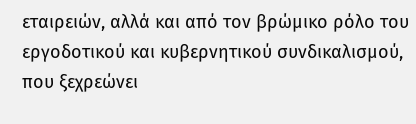εταιρειών, αλλά και από τον βρώμικο ρόλο του εργοδοτικού και κυβερνητικού συνδικαλισμού, που ξεχρεώνει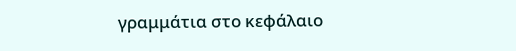γραμμάτια στο κεφάλαιο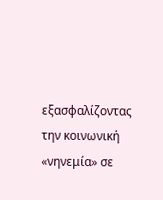εξασφαλίζοντας την κοινωνική «νηνεμία» σε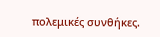πολεμικές συνθήκες.